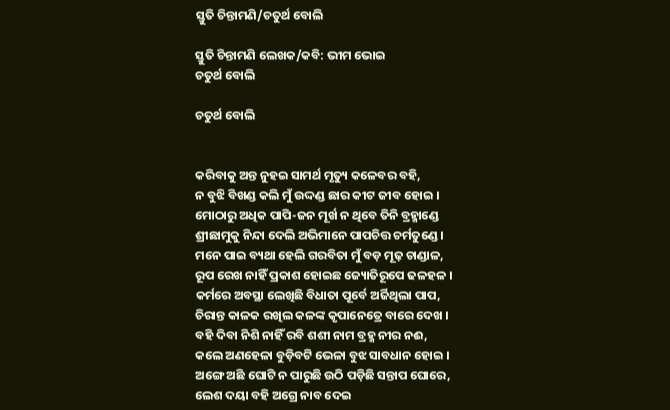ସ୍ତୁତି ଚିନ୍ତାମଣି‌/ଚତୁର୍ଥ ବୋଲି

ସ୍ତୁତି ଚିନ୍ତାମଣି‌ ଲେଖକ/କବି: ଭୀମ ଭୋଇ
ଚତୁର୍ଥ ବୋଲି

ଚତୁର୍ଥ ବୋଲି


କରିବାକୁ ଅନ୍ତ ନୁହଇ ସାମର୍ଥ ମୃତ୍ୟୁ କଳେବର ବହି,
ନ ବୁଝି ବିଖଣ୍ଡ କଲି ମୁଁ ଉଦ୍ଦଣ୍ଡ ଛାର କୀଟ ଜୀବ ହୋଇ ।
ମୋଠାରୁ ଅଧିକ ପାପି-ଜନ ମୂର୍ଖ ନ ଥିବେ ତିନି ବ୍ରହ୍ମାଣ୍ଡେ
ଶ୍ରୀଛାମୁକୁ ନିନ୍ଦା ଦେଲି ଅଭିମାନେ ପାପଚିତ୍ତ ଚର୍ମତୁଣ୍ଡେ ।
ମନେ ପାଇ ବ୍ୟଥା ହେଲି ଗରବିତା ମୁଁ ବଡ଼ ମୂଢ଼ ଚାଣ୍ଡାଳ,
ରୂପ ରେଖ ନାହିଁ ପ୍ରକାଶ ହୋଇଛ ଜ୍ୟୋତିରୂପେ ଢଳହଳ ।
କର୍ମରେ ଅବସ୍ଥା ଲେଖିଛି ବିଧାତା ପୂର୍ବେ ଅର୍ଜିଥିଲା ପାପ,
ଚିରାନ୍ତ କାଳକ ରଖିଲ କଳଙ୍କ କୃପାନେତ୍ରେ ବାରେ ଦେଖ ।
ବହି ଦିବା ନିଶି ନାହିଁ ରବି ଶଶୀ ନାମ ବ୍ରହ୍ମ ନୀର ନଈ,
କଲେ ଅଣହେଳା ବୁଡ଼ିବଟି ଭେଳା ବୁଝ ସାବଧାନ ହୋଇ ।
ଅଙ୍ଗେ ଅଛି ଘୋଟି ନ ପାରୁଛି ଉଠି ପଡ଼ିଛି ସନ୍ତାପ ଘୋରେ,
ଲେଶ ଦୟା ବହି ଅଗ୍ରେ ନାବ ଦେଇ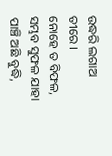ଉଦ୍ଧରି ଲଗାଅ ତୀରେ ।
ନୋହେ ତ ବିଫଳ, ସମ୍ଭବ ସୁଫଳ ଯାହା ପାଞ୍ଚି ଅଛି ବୁଦ୍ଧି,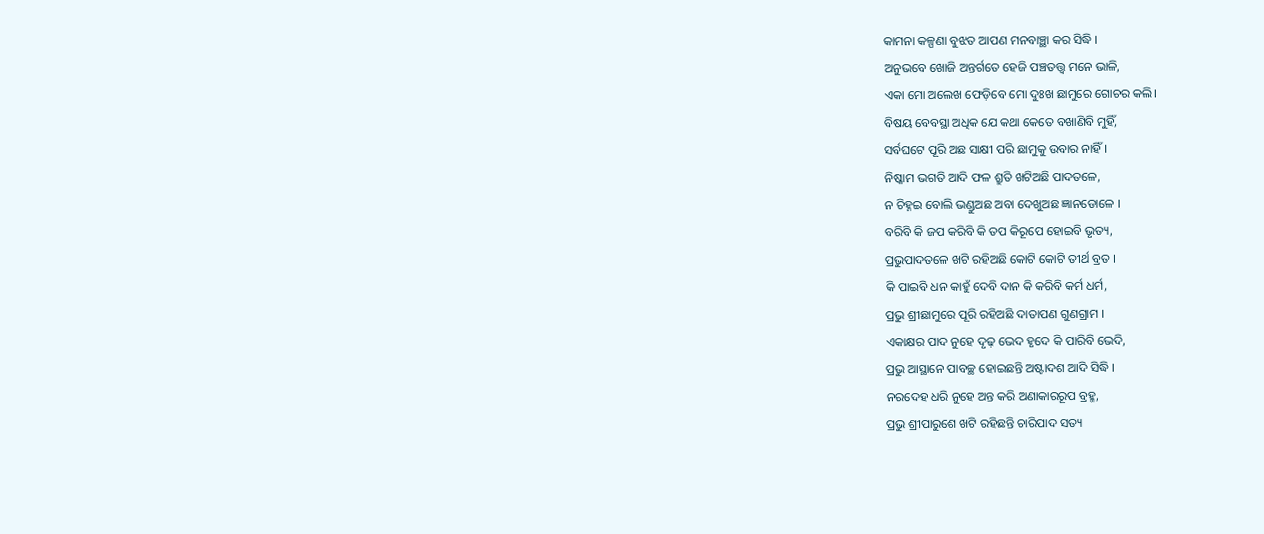କାମନା କଳ୍ପଣା ବୁଝତ ଆପଣ ମନବାଞ୍ଛା କର ସିଦ୍ଧି ।
ଅନୁଭବେ ଖୋଜି ଅନ୍ତର୍ଗତେ ହେଜି ପଞ୍ଚତତ୍ତ୍ୱ ମନେ ଭାଳି,
ଏକା ମୋ ଅଲେଖ ଫେଡ଼ିବେ ମୋ ଦୁଃଖ ଛାମୁରେ ଗୋଚର କଲି।
ବିଷୟ ବେବସ୍ଥା ଅଧିକ ଯେ କଥା କେତେ ବଖାଣିବି ମୁହିଁ,
ସର୍ବଘଟେ ପୂରି ଅଛ ସାକ୍ଷୀ ପରି ଛାମୁକୁ ଉବାର ନାହିଁ ।
ନିଷ୍କାମ ଭଗତି ଆଦି ଫଳ ଶ୍ରୁତି ଖଟିଅଛି ପାଦତଳେ,
ନ ଚିହ୍ନଇ ବୋଲି ଭଣ୍ଡୁଅଛ ଅବା ଦେଖୁଅଛ ଜ୍ଞାନଡୋଳେ ।
ବରିବି କି ଜପ କରିବି କି ତପ କିରୂପେ ହୋଇବି ଭୃତ୍ୟ,
ପ୍ରଭୁପାଦତଳେ ଖଟି ରହିଅଛି କୋଟି କୋଟି ତୀର୍ଥ ବ୍ରତ ।
କି ପାଇବି ଧନ କାହୁଁ ଦେବି ଦାନ କି କରିବି କର୍ମ ଧର୍ମ,
ପ୍ରଭୁ ଶ୍ରୀଛାମୁରେ ପୂରି ରହିଅଛି ଦାତାପଣ ଗୁଣଗ୍ରାମ ।
ଏକାକ୍ଷର ପାଦ ନୁହେ ଦୃଢ଼ ଭେଦ ହୃଦେ କି ପାରିବି ଭେଦି,
ପ୍ରଭୁ ଆସ୍ଥାନେ ପାବଚ୍ଛ ହୋଇଛନ୍ତି ଅଷ୍ଟାଦଶ ଆଦି ସିଦ୍ଧି ।
ନରଦେହ ଧରି ନୁହେ ଅନ୍ତ କରି ଅଣାକାରରୂପ ବ୍ରହ୍ମ,
ପ୍ରଭୁ ଶ୍ରୀପାରୁଶେ ଖଟି ରହିଛନ୍ତି ଚାରିପାଦ ସତ୍ୟ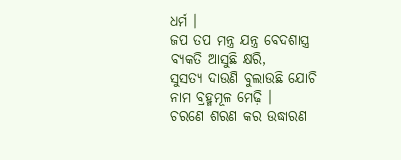ଧର୍ମ ।
ଜପ ତପ ମନ୍ତ୍ର ଯନ୍ତ୍ର ବେଦଶାସ୍ତ୍ର ବ୍ୟକତି ଆସୁଛି କ୍ଷରି,
ସୁସତ୍ୟ ଦାଉଣି ବୁଲାଉଛି ଯୋଚି ନାମ ବ୍ରହ୍ମମୂଳ ମେଢ଼ି ।
ଚରଣେ ଶରଣ କର ଉଦ୍ଧାରଣ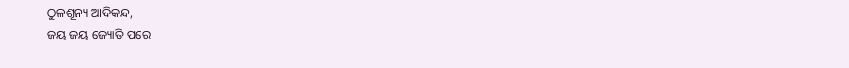ଠୁଳଶୂନ୍ୟ ଆଦିକନ୍ଦ,
ଜୟ ଜୟ ଜ୍ୟୋତି ପରେ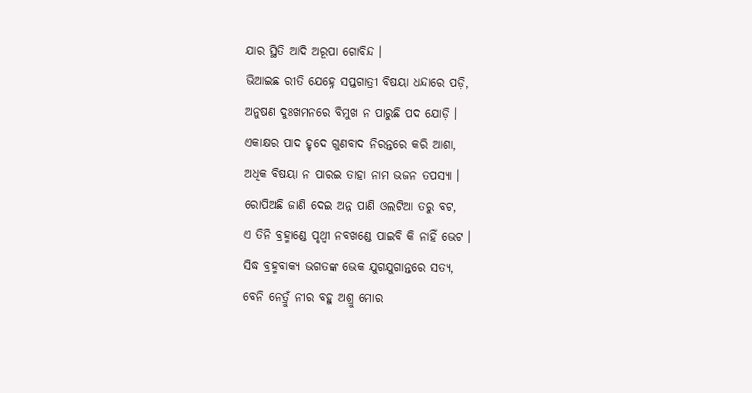ଯାର ସ୍ଥିତି ଆଦି ଅରୂପା ଗୋବିନ୍ଦ ।
ଭିଆଇଛ ରୀତି ଯେହ୍ନେ ସପ୍ତଗାତ୍ରୀ ବିଷୟା ଧନ୍ଦାରେ ପଡ଼ି,
ଅନୁଷଣ ଦୁଃଖମନରେ ବିମୁଖ ନ ପାରୁଛି ପଦ ଯୋଡ଼ି ।
ଏକାକ୍ଷର ପାଦ ହୃଦେ ଗୁଣବାଦ ନିରନ୍ତରେ କରି ଆଶା,
ଅଧିକ ବିଷୟା ନ ପାରଇ ତାହା ନାମ ଭଜନ ତପସ୍ୟା ।
ରୋପିଅଛି ଜାଣି ଦେଇ ଅନ୍ନ ପାଣି ଓଲଟିଆ ତରୁ ବଟ,
ଏ ତିନି ବ୍ରହ୍ମାଣ୍ଡେ ପୃଥ୍ୱୀ ନବଖଣ୍ଡେ ପାଇବି କି ନାହିଁ ଭେଟ ।
ସିଦ୍ଧ ବ୍ରହ୍ମବାକ୍ୟ ଭଗତଙ୍କ ଭେକ ଯୁଗଯୁଗାନ୍ତରେ ସତ୍ୟ,
ବେନି ନେତ୍ରୁଁ ନୀର ବହୁ ଅଶ୍ରୁ ମୋର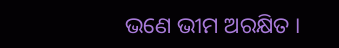ଭଣେ ଭୀମ ଅରକ୍ଷିତ ।